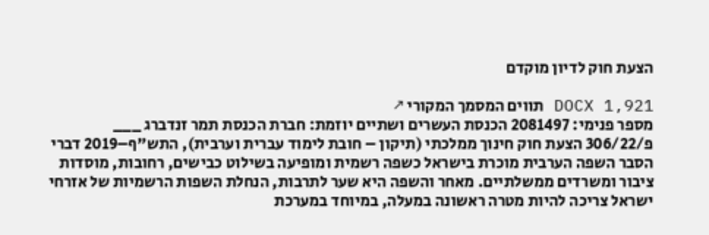הצעת חוק לדיון מוקדם

DOCX 1,921 תווים המסמך המקורי ↗
מספר פנימי: 2081497 הכנסת העשרים ושתיים יוזמת: חברת הכנסת תמר זנדברג ___ פ/306/22 הצעת חוק חינוך ממלכתי (תיקון – חובת לימוד עברית וערבית), התש"ף–2019 דברי הסבר השפה הערבית מוכרת בישראל כשפה רשמית ומופיעה בשילוט כבישים, רחובות, מוסדות ציבור ומשרדים ממשלתיים. מאחר והשפה היא שער לתרבות, הנחלת השפות הרשמיות של אזרחי ישראל צריכה להיות מטרה ראשונה במעלה, במיוחד במערכת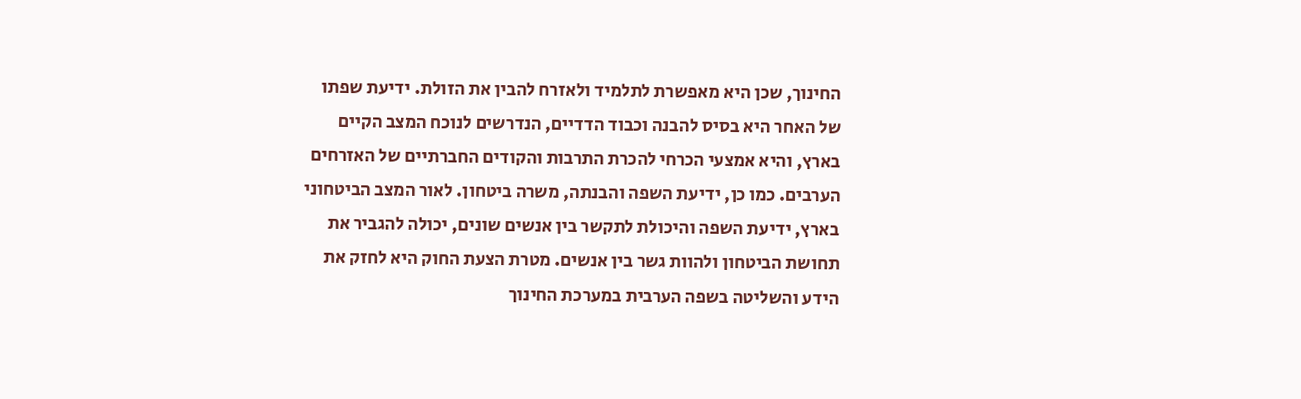החינוך, שכן היא מאפשרת לתלמיד ולאזרח להבין את הזולת. ידיעת שפתו של האחר היא בסיס להבנה וכבוד הדדיים, הנדרשים לנוכח המצב הקיים בארץ, והיא אמצעי הכרחי להכרת התרבות והקודים החברתיים של האזרחים הערבים. כמו כן, ידיעת השפה והבנתה, משרה ביטחון. לאור המצב הביטחוני בארץ, ידיעת השפה והיכולת לתקשר בין אנשים שונים, יכולה להגביר את תחושת הביטחון ולהוות גשר בין אנשים. מטרת הצעת החוק היא לחזק את הידע והשליטה בשפה הערבית במערכת החינוך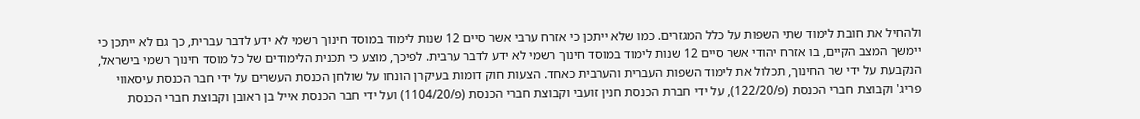ולהחיל את חובת לימוד שתי השפות על כלל המגזרים. כמו שלא ייתכן כי אזרח ערבי אשר סיים 12 שנות לימוד במוסד חינוך רשמי לא ידע לדבר עברית, כך גם לא ייתכן כי יימשך המצב הקיים, בו אזרח יהודי אשר סיים 12 שנות לימוד במוסד חינוך רשמי לא ידע לדבר ערבית. לפיכך, מוצע כי תכנית הלימודים של כל מוסד חינוך רשמי בישראל, הנקבעת על ידי שר החינוך, תכלול את לימוד השפות העברית והערבית כאחד. הצעות חוק דומות בעיקרן הונחו על שולחן הכנסת העשרים על ידי חבר הכנסת עיסאווי פריג' וקבוצת חברי הכנסת (פ/122/20), על ידי חברת הכנסת חנין זועבי וקבוצת חברי הכנסת (פ/1104/20) ועל ידי חבר הכנסת אייל בן ראובן וקבוצת חברי הכנסת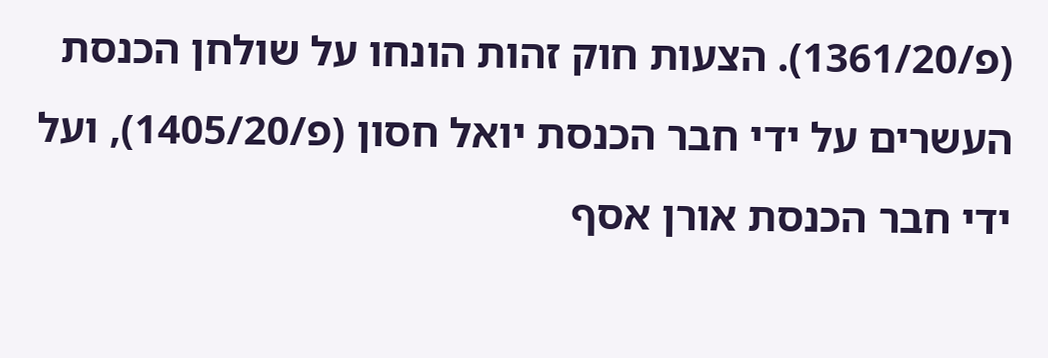(פ/1361/20). הצעות חוק זהות הונחו על שולחן הכנסת העשרים על ידי חבר הכנסת יואל חסון (פ/1405/20), ועל ידי חבר הכנסת אורן אסף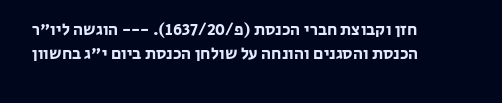חזן וקבוצת חברי הכנסת (פ/1637/20). --- הוגשה ליו"ר הכנסת והסגנים והונחה על שולחן הכנסת ביום י"ג בחשוון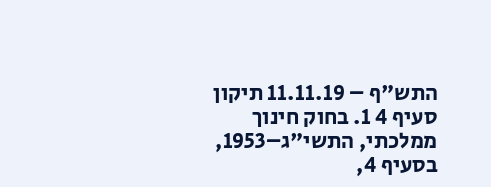התש"ף – 11.11.19 תיקון סעיף 4 1. בחוק חינוך ממלכתי, התשי"ג–1953, בסעיף 4,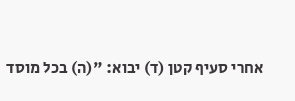אחרי סעיף קטן (ד) יבוא: "(ה) בכל מוסד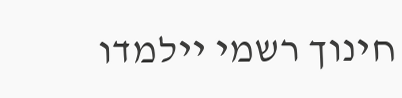חינוך רשמי יילמדו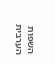השפות הערבית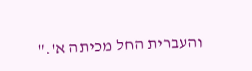והעברית החל מכיתה א'."